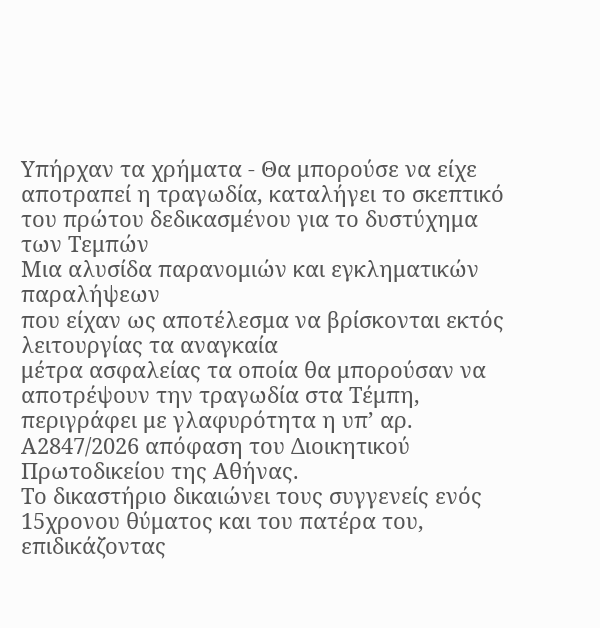Υπήρχαν τα χρήματα - Θα μπορούσε να είχε αποτραπεί η τραγωδία, καταλήγει το σκεπτικό του πρώτου δεδικασμένου για το δυστύχημα των Τεμπών
Μια αλυσίδα παρανομιών και εγκληματικών παραλήψεων
που είχαν ως αποτέλεσμα να βρίσκονται εκτός λειτουργίας τα αναγκαία
μέτρα ασφαλείας τα οποία θα μπορούσαν να αποτρέψουν την τραγωδία στα Τέμπη, περιγράφει με γλαφυρότητα η υπ’ αρ. Α2847/2026 απόφαση του Διοικητικού Πρωτοδικείου της Αθήνας.
Το δικαστήριο δικαιώνει τους συγγενείς ενός 15χρονου θύματος και του πατέρα του, επιδικάζοντας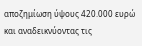αποζημίωση ύψους 420.000 ευρώ και αναδεικνύοντας τις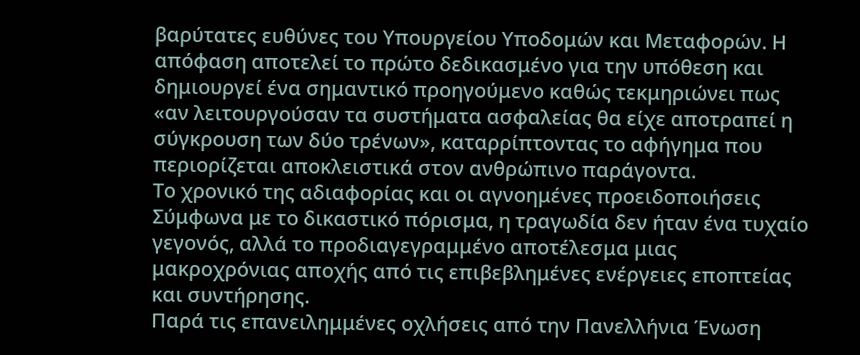βαρύτατες ευθύνες του Υπουργείου Υποδομών και Μεταφορών. Η απόφαση αποτελεί το πρώτο δεδικασμένο για την υπόθεση και δημιουργεί ένα σημαντικό προηγούμενο καθώς τεκμηριώνει πως «αν λειτουργούσαν τα συστήματα ασφαλείας θα είχε αποτραπεί η σύγκρουση των δύο τρένων», καταρρίπτοντας το αφήγημα που περιορίζεται αποκλειστικά στον ανθρώπινο παράγοντα.
Το χρονικό της αδιαφορίας και οι αγνοημένες προειδοποιήσεις
Σύμφωνα με το δικαστικό πόρισμα, η τραγωδία δεν ήταν ένα τυχαίο γεγονός, αλλά το προδιαγεγραμμένο αποτέλεσμα μιας μακροχρόνιας αποχής από τις επιβεβλημένες ενέργειες εποπτείας και συντήρησης.
Παρά τις επανειλημμένες οχλήσεις από την Πανελλήνια Ένωση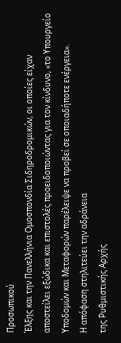Προσωπικού
Έλξης και την Πανελλήνια Ομοσπονδία Σιδηροδρομικών, οι οποίες είχαν
αποστείλει εξώδικα και επιστολές προειδοποιώντας για τον κίνδυνο, «το Υπουργείο Υποδομών και Μεταφορών παρέλειψε να προβεί σε οποιαδήποτε ενέργεια».
Η απόφαση στηλιτεύει την αδράνεια
της Ρυθμιστικής Αρχής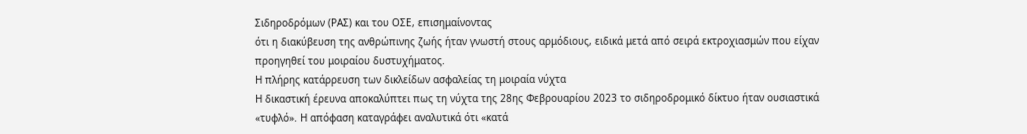Σιδηροδρόμων (ΡΑΣ) και του ΟΣΕ, επισημαίνοντας
ότι η διακύβευση της ανθρώπινης ζωής ήταν γνωστή στους αρμόδιους, ειδικά μετά από σειρά εκτροχιασμών που είχαν προηγηθεί του μοιραίου δυστυχήματος.
Η πλήρης κατάρρευση των δικλείδων ασφαλείας τη μοιραία νύχτα
Η δικαστική έρευνα αποκαλύπτει πως τη νύχτα της 28ης Φεβρουαρίου 2023 το σιδηροδρομικό δίκτυο ήταν ουσιαστικά «τυφλό». Η απόφαση καταγράφει αναλυτικά ότι «κατά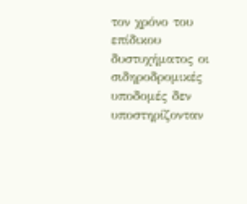τον χρόνο του επίδικου δυστυχήματος οι σιδηροδρομικές υποδομές δεν
υποστηρίζονταν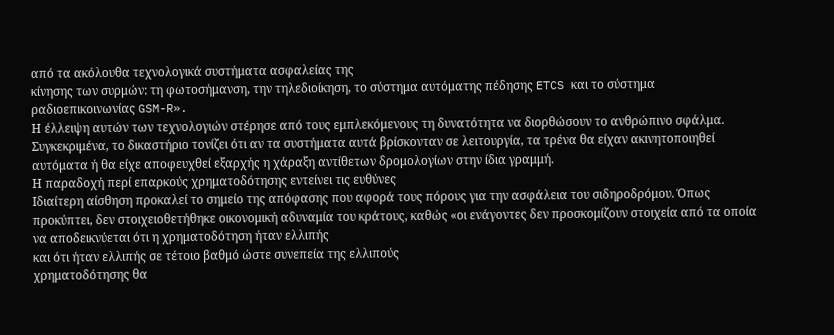από τα ακόλουθα τεχνολογικά συστήματα ασφαλείας της
κίνησης των συρμών: τη φωτοσήμανση, την τηλεδιοίκηση, το σύστημα αυτόματης πέδησης ETCS και το σύστημα ραδιοεπικοινωνίας GSM-R».
Η έλλειψη αυτών των τεχνολογιών στέρησε από τους εμπλεκόμενους τη δυνατότητα να διορθώσουν το ανθρώπινο σφάλμα. Συγκεκριμένα, το δικαστήριο τονίζει ότι αν τα συστήματα αυτά βρίσκονταν σε λειτουργία, τα τρένα θα είχαν ακινητοποιηθεί αυτόματα ή θα είχε αποφευχθεί εξαρχής η χάραξη αντίθετων δρομολογίων στην ίδια γραμμή.
Η παραδοχή περί επαρκούς χρηματοδότησης εντείνει τις ευθύνες
Ιδιαίτερη αίσθηση προκαλεί το σημείο της απόφασης που αφορά τους πόρους για την ασφάλεια του σιδηροδρόμου. Όπως προκύπτει, δεν στοιχειοθετήθηκε οικονομική αδυναμία του κράτους, καθώς «οι ενάγοντες δεν προσκομίζουν στοιχεία από τα οποία να αποδεικνύεται ότι η χρηματοδότηση ήταν ελλιπής
και ότι ήταν ελλιπής σε τέτοιο βαθμό ώστε συνεπεία της ελλιπούς
χρηματοδότησης θα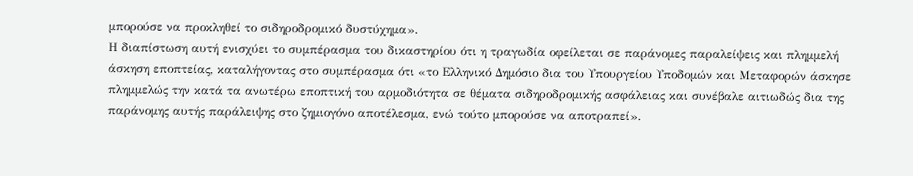μπορούσε να προκληθεί το σιδηροδρομικό δυστύχημα».
Η διαπίστωση αυτή ενισχύει το συμπέρασμα του δικαστηρίου ότι η τραγωδία οφείλεται σε παράνομες παραλείψεις και πλημμελή άσκηση εποπτείας, καταλήγοντας στο συμπέρασμα ότι «το Ελληνικό Δημόσιο δια του Υπουργείου Υποδομών και Μεταφορών άσκησε πλημμελώς την κατά τα ανωτέρω εποπτική του αρμοδιότητα σε θέματα σιδηροδρομικής ασφάλειας και συνέβαλε αιτιωδώς δια της παράνομης αυτής παράλειψης στο ζημιογόνο αποτέλεσμα, ενώ τούτο μπορούσε να αποτραπεί».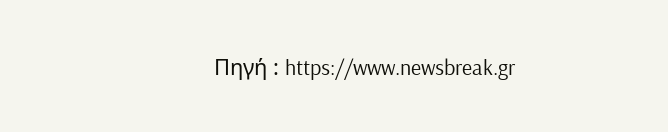Πηγή : https://www.newsbreak.gr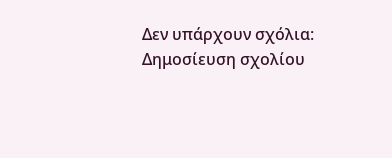Δεν υπάρχουν σχόλια:
Δημοσίευση σχολίου